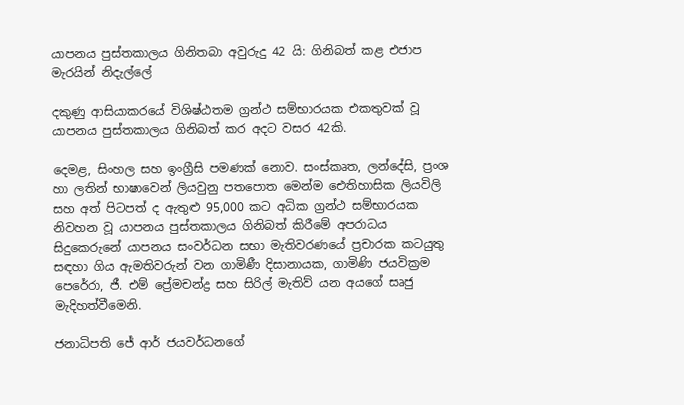යාපනය පුස්තකාලය ගිනිතබා අවුරුදු 42 යි: ගිනිබත් කළ එජාප මැරයින් නිදැල්ලේ

දකුණු ආසියාකරයේ විශිෂ්ඨතම ග්‍රන්ථ සම්භාරයක එකතුවක් වූ යාපනය පුස්තකාලය ගිනිබත් කර අදට වසර 42කි.

දෙමළ, සිංහල සහ ඉංග්‍රීසි පමණක් නොව. සංස්කෘත, ලන්දේසි, ප්‍රංශ හා ලතින් භාෂාවෙන් ලියවුනු පතපොත මෙන්ම ඓතිහාසික ලියවිලි සහ අත් පිටපත් ද ඇතුළු 95,000 කට අධික ග්‍රන්ථ සම්භාරයක නිවහන වූ යාපනය පුස්තකාලය ගිනිබත් කිරීමේ අපරාධය සිදුකෙරුනේ යාපනය සංවර්ධන සභා මැතිවරණයේ ප්‍රචාරක කටයුතු සඳහා ගිය ඇමතිවරුන් වන ගාමිණී දිසානායක, ගාමිණි ජයවික්‍රම පෙරේරා, ජී. එම් ප්‍රේමචන්ද්‍ර සහ සිරිල් මැතිව් යන අයගේ සෘජු මැදිහත්වීමෙනි.

ජනාධිපති ජේ ආර් ජයවර්ධනගේ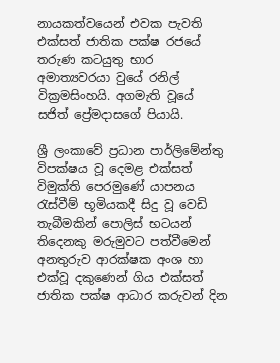නායකත්වයෙන් එවක පැවති එක්සත් ජාතික පක්ෂ රජයේ තරුණ කටයුතු භාර අමාත්‍යවරයා වුයේ රනිල් වික්‍රමසිංහයි. අගමැති වූයේ සජිත් ප්‍රේමදාසගේ පියායි.

ශ්‍රී ලංකාවේ ප්‍රධාන පාර්ලිමේන්තු විපක්ෂය වූ දෙමළ එක්සත් විමුක්ති පෙරමුණේ යාපනය රැස්වීම් භූමියකදී සිදු වූ වෙඩි තැබීමකින් පොලිස් භටයන් තිදෙනකු මරුමුවට පත්වීමෙන් අනතුරුව ආරක්ෂක අංශ හා එක්වූ දකුණෙන් ගිය එක්සත් ජාතික පක්ෂ ආධාර කරුවන් දින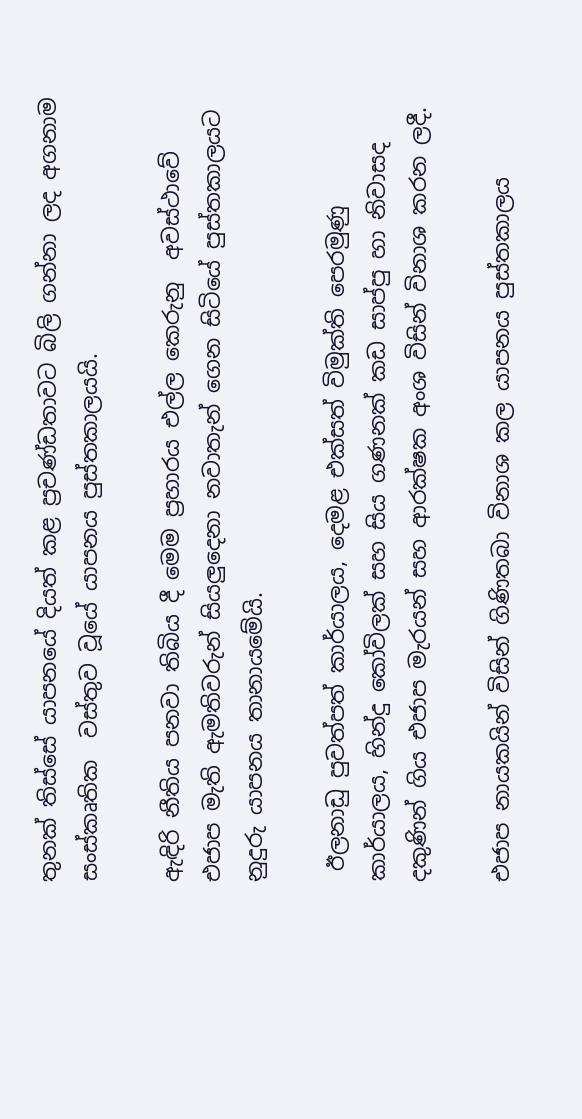තුනක් තිස්සේ යාපනයේ දියත් කළ ප්‍රචණ්ඩතාවට බිලි ගන්නා ලද අගනාම සංස්කෘතික  වස්තුව වූයේ යාපනය පුස්තකාලයයි.

ඇඳිරි නීතිය පනවා තිබිය දී මෙම ප්‍රහාරය එල්ල කෙරුනු  අවස්ථාවේ  එජාප මැති ඇමතිවරුන් සියලුදෙනා නවාතැන් ගෙන සිටියේ පුස්තකාලයට නුදුරු යාපනය තානායමේයි.

 ඊලනාඩු පුවත්පත් කාර්යාලය, දෙමළ එක්සත් විමුක්ති පෙරමුණු කාර්යාලය, හින්දු කෝවිලක් සහ සිය ගණනක් කඩ සාප්පු හා නිවාසද දකුණින් ගිය එජාප මැරයන් සහ ආරක්ෂක අංශ විසින් විනාශ කරන ලදී.

එජාප නායකයින් විසින් ගිණිතබා විනාශ කල යාපනය පුස්තකාලය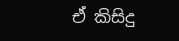ඒ කිසිදු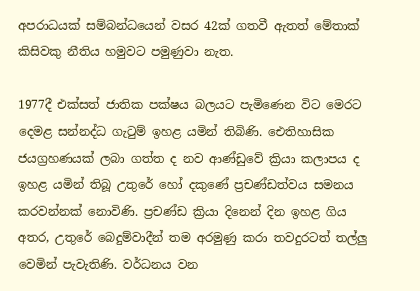අපරාධයක් සම්බන්ධයෙන් වසර 42ක් ගතවී ඇතත් මේතාක් කිසිවකු නීතිය හමුවට පමුණුවා නැත.

1977දී එක්සත් ජාතික පක්ෂය බලයට පැමිණෙන විට මෙරට දෙමළ සන්නද්ධ ගැටුම් ඉහළ යමින් තිබිණි. ඓතිහාසික ජයග්‍රහණයක් ලබා ගත්ත ද නව ආණ්ඩුවේ ක්‍රියා කලාපය ද ඉහළ යමින් තිබූ උතුරේ හෝ දකුණේ ප්‍රචණ්ඩත්වය සමනය කරවන්නක් නොවිණි. ප්‍රචණ්ඩ ක්‍රියා දිනෙන් දින ඉහළ ගිය අතර, උතුරේ බෙදුම්වාදීන් තම අරමුණු කරා තවදුරටත් තල්ලු වෙමින් පැවැතිණි. වර්ධනය වන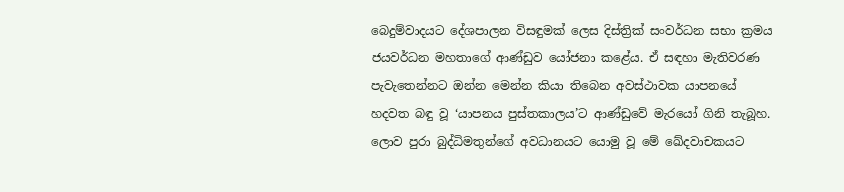බෙදුම්වාදයට දේශපාලන විසඳුමක් ලෙස දිස්ත්‍රික් සංවර්ධන සභා ක්‍රමය ජයවර්ධන මහතාගේ ආණ්ඩුව යෝජනා කළේය. ඒ සඳහා මැතිවරණ පැවැතෙන්නට ඔන්න මෙන්න කියා තිබෙන අවස්ථාවක යාපනයේ හදවත බඳු වූ ‘යාපනය පුස්තකාලය’ට ආණ්ඩුවේ මැරයෝ ගිනි තැබූහ. ලොව පුරා බුද්ධිමතුන්ගේ අවධානයට යොමු වූ මේ ඛේදවාචකයට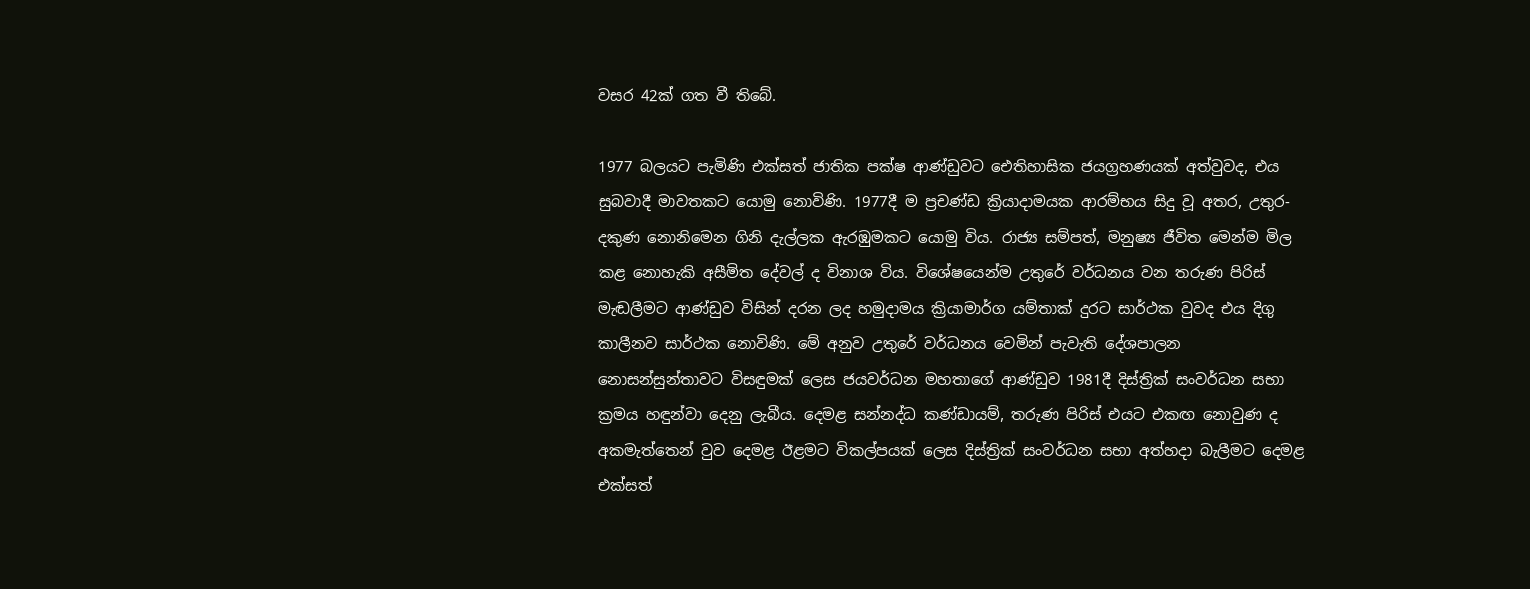වසර 42ක් ගත වී තිබේ.

1977 බලයට පැමිණි එක්සත් ජාතික පක්ෂ ආණ්ඩුවට ඓතිහාසික ජයග්‍රහණයක් අත්වුවද, එය සුබවාදී මාවතකට යොමු නොවිණි. 1977දී ම ප්‍රචණ්ඩ ක්‍රියාදාමයක ආරම්භය සිදු වූ අතර, උතුර-දකුණ නොනිමෙන ගිනි දැල්ලක ඇරඹුමකට යොමු විය. රාජ්‍ය සම්පත්, මනුෂ්‍ය ජීවිත මෙන්ම මිල කළ නොහැකි අසීමිත දේවල් ද විනාශ විය. විශේෂයෙන්ම උතුරේ වර්ධනය වන තරුණ පිරිස් මැඬලීමට ආණ්ඩුව විසින් දරන ලද හමුදාමය ක්‍රියාමාර්ග යම්තාක් දුරට සාර්ථක වුවද එය දිගු කාලීනව සාර්ථක නොවිණි. මේ අනුව උතුරේ වර්ධනය වෙමින් පැවැති දේශපාලන නොසන්සුන්තාවට විසඳුමක් ලෙස ජයවර්ධන මහතාගේ ආණ්ඩුව 1981දී දිස්ත්‍රික් සංවර්ධන සභා ක්‍රමය හඳුන්වා දෙනු ලැබීය. දෙමළ සන්නද්ධ කණ්ඩායම්, තරුණ පිරිස් එයට එකඟ නොවුණ ද අකමැත්තෙන් වුව දෙමළ ඊළමට විකල්පයක් ලෙස දිස්ත්‍රික් සංවර්ධන සභා අත්හදා බැලීමට දෙමළ එක්සත්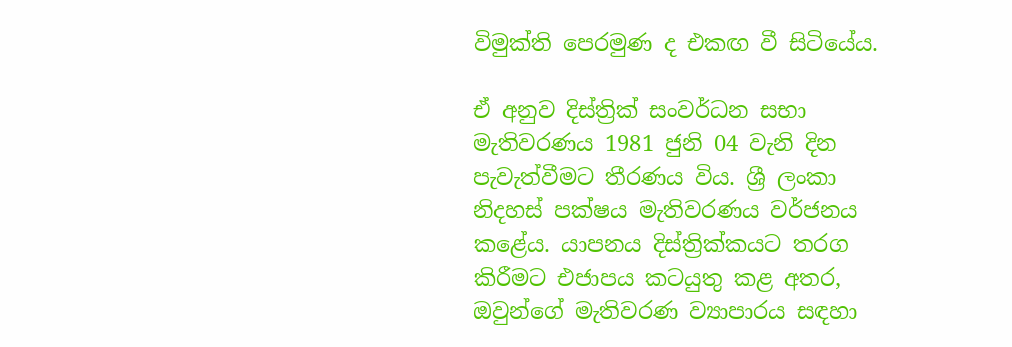විමුක්ති පෙරමුණ ද එකඟ වී සිටියේය.

ඒ අනුව දිස්ත්‍රික් සංවර්ධන සභා මැතිවරණය 1981 ජුනි 04 වැනි දින පැවැත්වීමට තීරණය විය. ශ්‍රී ලංකා නිදහස් පක්ෂය මැතිවරණය වර්ජනය කළේය. යාපනය දිස්ත්‍රික්කයට තරග කිරීමට එජාපය කටයුතු කළ අතර, ඔවුන්ගේ මැතිවරණ ව්‍යාපාරය සඳහා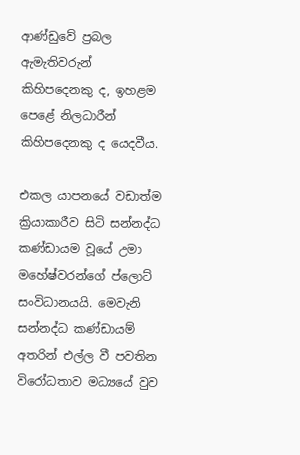ආණ්ඩුවේ ප්‍රබල ඇමැතිවරුන් කිහිපදෙනකු ද, ඉහළම පෙළේ නිලධාරීන් කිහිපදෙනකු ද යෙදවීය.

එකල යාපනයේ වඩාත්ම ක්‍රියාකාරීව සිටි සන්නද්ධ කණ්ඩායම වූයේ උමා මහේෂ්වරන්ගේ ප්ලොට් සංවිධානයයි. මෙවැනි සන්නද්ධ කණ්ඩායම් අතරින් එල්ල වී පවතින විරෝධතාව මධ්‍යයේ වුව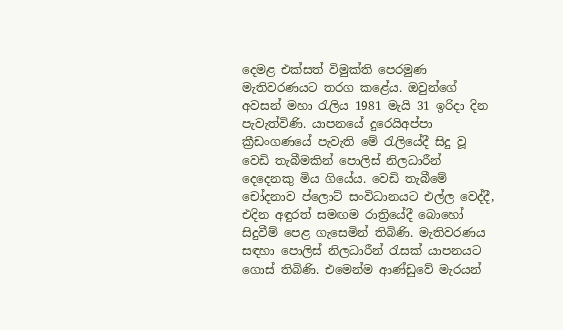දෙමළ එක්සත් විමුක්ති පෙරමුණ මැතිවරණයට තරග කළේය. ඔවුන්ගේ අවසන් මහා රැලිය 1981 මැයි 31 ඉරිදා දින පැවැත්විණි. යාපනයේ දුරෙයිඅප්පා ක්‍රීඩංගණයේ පැවැති මේ රැලියේදී සිදු වූ වෙඩි තැබීමකින් පොලිස් නිලධාරීන් දෙදෙනකු මිය ගියේය. වෙඩි තැබීමේ චෝදනාව ප්ලොට් සංවිධානයට එල්ල වෙද්දී, එදින අඳුරත් සමඟම රාත්‍රියේදී බොහෝ සිදුවීම් පෙළ ගැසෙමින් තිබිණි. මැතිවරණය සඳහා පොලිස් නිලධාරීන් රැසක් යාපනයට ගොස් තිබිණි. එමෙන්ම ආණ්ඩුවේ මැරයන්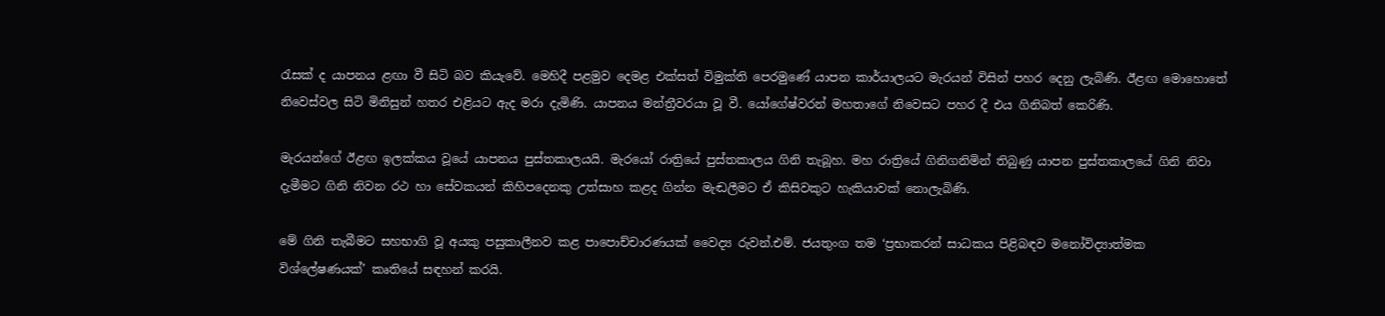රැසක් ද යාපනය ළඟා වී සිටි බව කියැවේ. මෙහිදී පළමුව දෙමළ එක්සත් විමුක්ති පෙරමුණේ යාපන කාර්යාලයට මැරයන් විසින් පහර දෙනු ලැබිණි. ඊළඟ මොහොතේ නිවෙස්වල සිටි මිනිසුන් හතර එළියට ඇද මරා දැමිණි. යාපනය මන්ත්‍රීවරයා වූ වී. යෝගේෂ්වරන් මහතාගේ නිවෙසට පහර දී එය ගිනිබත් කෙරිණි.

මැරයන්ගේ ඊළඟ ඉලක්කය වූයේ යාපනය පුස්තකාලයයි. මැරයෝ රාත්‍රියේ පුස්තකාලය ගිනි තැබූහ. මහ රාත්‍රියේ ගිනිගනිමින් තිබුණු යාපන පුස්තකාලයේ ගිනි නිවා දැමීමට ගිනි නිවන රථ හා සේවකයන් කිහිපදෙනකු උත්සාහ කළද ගින්න මැඬලීමට ඒ කිසිවකුට හැකියාවක් නොලැබිණි.

මේ ගිනි තැබීමට සහභාගි වූ අයකු පසුකාලීනව කළ පාපොච්චාරණයක් වෛද්‍ය රුවන්.එම්. ජයතුංග තම ‘ප්‍රභාකරන් සාධකය පිළිබඳව මනෝවිද්‍යාත්මක විශ්ලේෂණයක්’ කෘතියේ සඳහන් කරයි.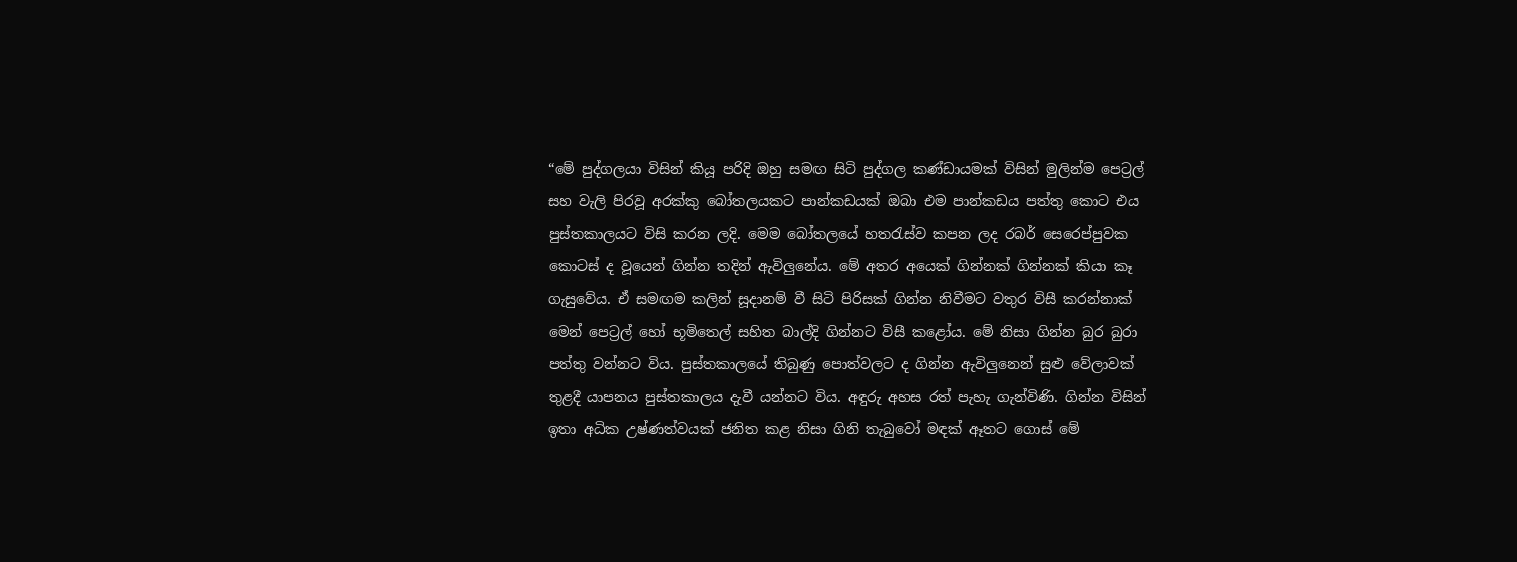“මේ පුද්ගලයා විසින් කියූ පරිදි ඔහු සමඟ සිටි පුද්ගල කණ්ඩායමක් විසින් මුලින්ම පෙට්‍රල් සහ වැලි පිරවූ අරක්කු බෝතලයකට පාන්කඩයක් ඔබා එම පාන්කඩය පත්තු කොට එය පුස්තකාලයට විසි කරන ලදි. මෙම බෝතලයේ හතරැස්ව කපන ලද රබර් සෙරෙප්පුවක කොටස් ද වූයෙන් ගින්න තදින් ඇවිලුනේය. මේ අතර අයෙක් ගින්නක් ගින්නක් කියා කෑ ගැසුවේය. ඒ සමඟම කලින් සූදානම් වී සිටි පිරිසක් ගින්න නිවීමට වතුර විසී කරන්නාක් මෙන් පෙට්‍රල් හෝ භූමිතෙල් සහිත බාල්දි ගින්නට විසී කළෝය. මේ නිසා ගින්න බුර බුරා පත්තු වන්නට විය. පුස්තකාලයේ තිබුණු පොත්වලට ද ගින්න ඇවිලුනෙන් සුළු වේලාවක් තුළදී යාපනය පුස්තකාලය දැවී යන්නට විය. අඳුරු අහස රත් පැහැ ගැන්විණි. ගින්න විසින් ඉතා අධික උෂ්ණත්වයක් ජනිත කළ නිසා ගිනි තැබුවෝ මඳක් ඈතට ගොස් මේ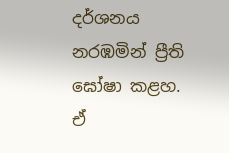දර්ශනය නරඹමින් ප්‍රීති ඝෝෂා කළහ. ඒ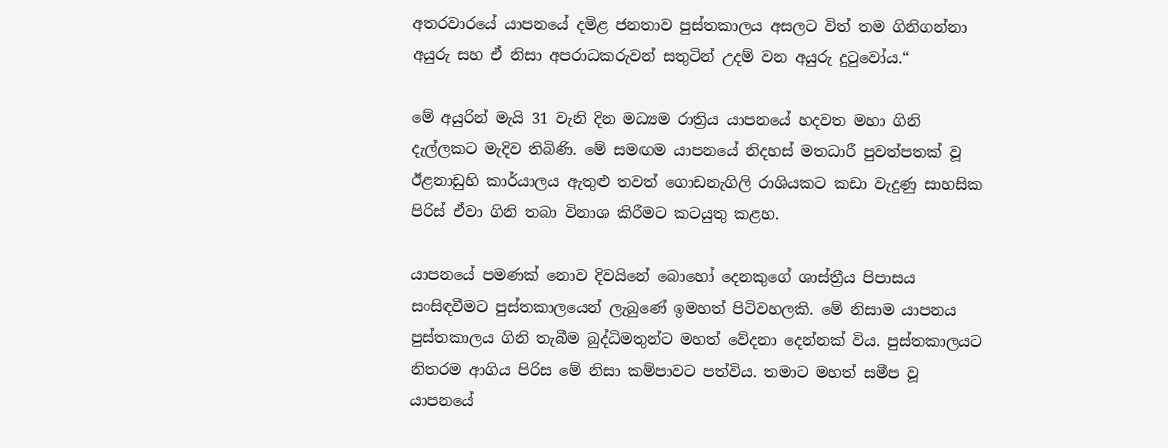අතරවාරයේ යාපනයේ දමිළ ජනතාව පුස්තකාලය අසලට විත් තම ගිනිගන්නා අයුරු සහ ඒ නිසා අපරාධකරුවන් සතුටින් උදම් වන අයුරු දුටුවෝය.“

මේ අයුරින් මැයි 31 වැනි දින මධ්‍යම රාත්‍රිය යාපනයේ හදවත මහා ගිනි දැල්ලකට මැදිව තිබිණි. මේ සමඟම යාපනයේ නිදහස් මතධාරී පුවත්පතක් වූ ඊළනාඩුහි කාර්යාලය ඇතුළු තවත් ගොඩනැගිලි රාශියකට කඩා වැදුණු සාහසික පිරිස් ඒවා ගිනි තබා විනාශ කිරීමට කටයුතු කළහ.

යාපනයේ පමණක් නොව දිවයිනේ බොහෝ දෙනකුගේ ශාස්ත්‍රීය පිපාසය සංසිඳවීමට පුස්තකාලයෙන් ලැබුණේ ඉමහත් පිටිවහලකි. මේ නිසාම යාපනය පුස්තකාලය ගිනි තැබීම බුද්ධිමතුන්ට මහත් වේදනා දෙන්නක් විය. පුස්තකාලයට නිතරම ආගිය පිරිස මේ නිසා කම්පාවට පත්විය. තමාට මහත් සමීප වූ යාපනයේ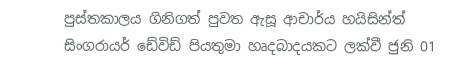පුස්තකාලය ගිනිගත් පුවත ඇසූ ආචාර්ය හයිසින්ත් සිංගරායර් ඩේවිඩ් පියතුමා හෘදබාදයකට ලක්වී ජුනි 01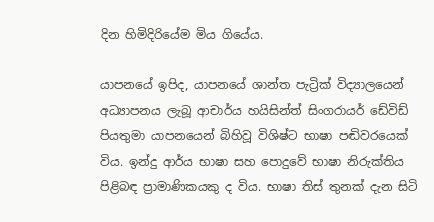දින හිමිදිරියේම මිය ගියේය.

යාපනයේ ඉපිද, යාපනයේ ශාන්ත පැට්‍රික් විද්‍යාලයෙන් අධ්‍යාපනය ලැබූ ආචාර්ය හයිසින්ත් සිංගරායර් ඩේවිඩ් පියතුමා යාපනයෙන් බිහිවූ විශිෂ්ට භාෂා පඬිවරයෙක් විය. ඉන්දු ආර්ය භාෂා සහ පොදුවේ භාෂා නිරුක්තිය පිළිබඳ ප්‍රාමාණිකයකු ද විය. භාෂා තිස් තුනක් දැන සිටි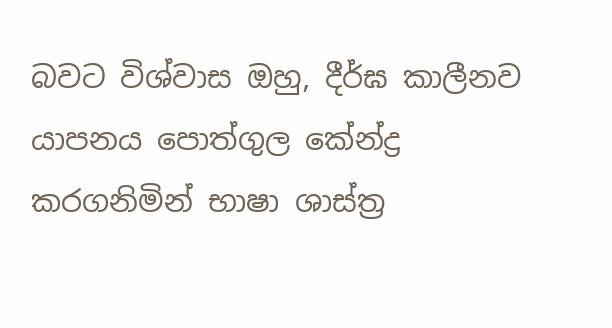බවට විශ්වාස ඔහු, දීර්ඝ කාලීනව යාපනය පොත්ගුල කේන්ද්‍ර කරගනිමින් භාෂා ශාස්ත්‍ර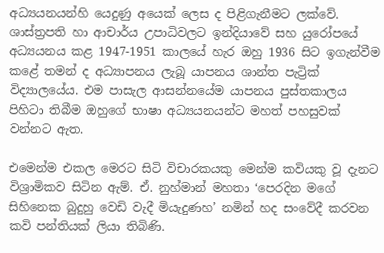අධ්‍යයනයන්හි යෙදුණු අයෙක් ලෙස ද පිළිගැනීමට ලක්වේ. ශාස්ත්‍රපති හා ආචාර්ය උපාධිවලට ඉන්දියාවේ සහ යුරෝපයේ අධ්‍යයනය කළ 1947-1951 කාලයේ හැර ඔහු 1936 සිට ඉගැන්වීම කළේ තමන් ද අධ්‍යාපනය ලැබූ යාපනය ශාන්ත පැට්‍රික් විද්‍යාලයේය. එම පාසැල ආසන්නයේම යාපනය පුස්තකාලය පිහිටා තිබීම ඔහුගේ භාෂා අධ්‍යයනයන්ට මහත් පහසුවක් වන්නට ඇත.

එමෙන්ම එකල මෙරට සිටි විචාරකයකු මෙන්ම කවියකු වූ දැනට විශ්‍රාමිකව සිටින ඇම්. ඒ. නුහ්මාන් මහතා ‘පෙරදින මගේ සිහිනෙක බුදුහු වෙඩි වැදී මියැදුණහ’ නමින් හද සංවේදී කරවන කවි පන්තියක් ලියා තිබිණි.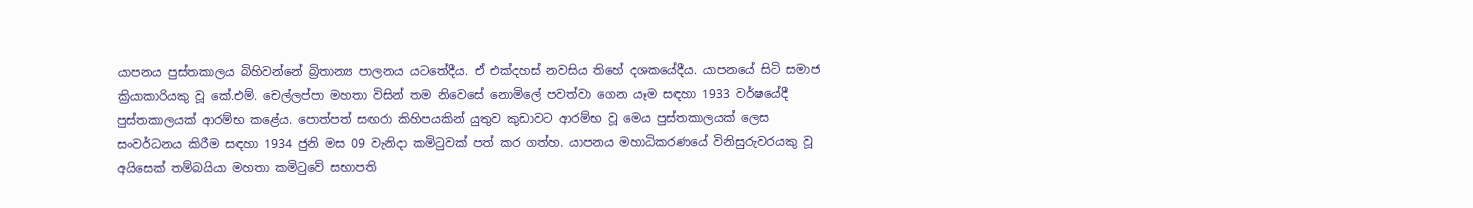යාපනය පුස්තකාලය බිහිවන්නේ බ්‍රිතාන්‍ය පාලනය යටතේදීය. ඒ එක්දහස් නවසිය තිහේ දශකයේදීය. යාපනයේ සිටි සමාජ ක්‍රියාකාරියකු වූ කේ.එම්. චෙල්ලප්පා මහතා විසින් තම නිවෙසේ නොමිලේ පවත්වා ගෙන යෑම සඳහා 1933 වර්ෂයේදී පුස්තකාලයක් ආරම්භ කළේය. පොත්පත් සඟරා කිහිපයකින් යුතුව කුඩාවට ආරම්භ වූ මෙය පුස්තකාලයක් ලෙස සංවර්ධනය කිරීම සඳහා 1934 ජුනි මස 09 වැනිදා කමිටුවක් පත් කර ගත්හ. යාපනය මහාධිකරණයේ විනිසුරුවරයකු වූ අයිසෙක් තම්බයියා මහතා කමිටුවේ සභාපති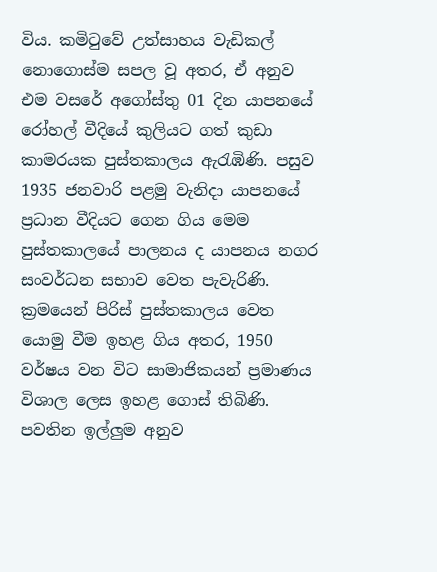විය. කමිටුවේ උත්සාහය වැඩිකල් නොගොස්ම සපල වූ අතර, ඒ අනුව එම වසරේ අගෝස්තු 01 දින යාපනයේ රෝහල් වීදියේ කුලියට ගත් කුඩා කාමරයක පුස්තකාලය ඇරැඹිණි. පසුව 1935 ජනවාරි පළමු වැනිදා යාපනයේ ප්‍රධාන වීදියට ගෙන ගිය මෙම පුස්තකාලයේ පාලනය ද යාපනය නගර සංවර්ධන සභාව වෙත පැවැරිණි. ක්‍රමයෙන් පිරිස් පුස්තකාලය වෙත යොමු වීම ඉහළ ගිය අතර, 1950 වර්ෂය වන විට සාමාජිකයන් ප්‍රමාණය විශාල ලෙස ඉහළ ගොස් තිබිණි. පවතින ඉල්ලුම අනුව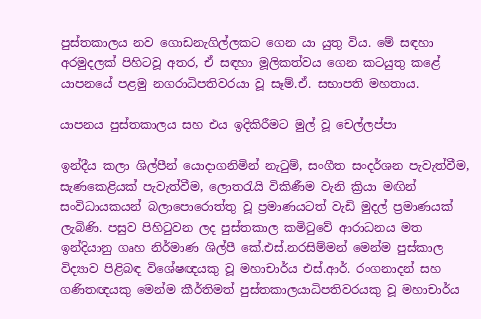පුස්තකාලය නව ගොඩනැගිල්ලකට ගෙන යා යුතු විය. මේ සඳහා අරමුදලක් පිහිටවූ අතර, ඒ සඳහා මූලිකත්වය ගෙන කටයුතු කළේ යාපනයේ පළමු නගරාධිපතිවරයා වූ සෑම්.ඒ. සභාපති මහතාය.

යාපනය පුස්තකාලය සහ එය ඉදිකිරීමට මුල් වූ චෙල්ලප්පා

ඉන්දීය කලා ශිල්පීන් යොදාගනිමින් නැටුම්, සංගීත සංදර්ශන පැවැත්වීම, සැණකෙළියක් පැවැත්වීම, ලොතරැයි විකිණීම වැනි ක්‍රියා මඟින් සංවිධායකයන් බලාපොරොත්තු වූ ප්‍රමාණයටත් වැඩි මුදල් ප්‍රමාණයක් ලැබිණි. පසුව පිහිටුවන ලද පුස්තකාල කමිටුවේ ආරාධනය මත ඉන්දියානු ගෘහ නිර්මාණ ශිල්පී කේ.එස්.නරසිම්මන් මෙන්ම පුස්කාල විද්‍යාව පිළිබඳ විශේෂඥයකු වූ මහාචාර්ය එස්.ආර්. රංගනාදන් සහ ගණිතඥයකු මෙන්ම කීර්තිමත් පුස්තකාලයාධිපතිවරයකු වූ මහාචාර්ය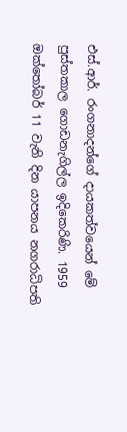එස්.ආර්. රංගනාදන්ගේ දායකත්වයෙන් මේ පුස්තකාල ගොඩනැගිල්ල ඉදිකෙරිණි. 1959 ඔක්තෝබර් 11 වැනි දින යාපනය නගරාධිපති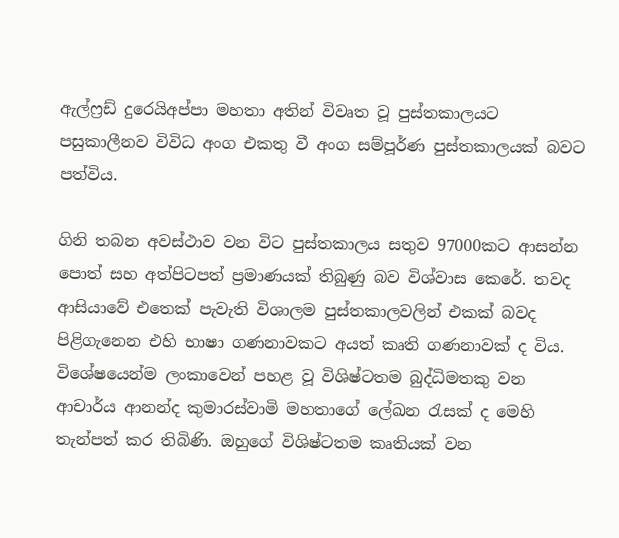ඇල්ෆ්‍රඩ් දුරෙයිඅප්පා මහතා අතින් විවෘත වූ පුස්තකාලයට පසුකාලීනව විවිධ අංග එකතු වී අංග සම්පූර්ණ පුස්තකාලයක් බවට පත්විය.

ගිනි තබන අවස්ථාව වන විට පුස්තකාලය සතුව 97000කට ආසන්න පොත් සහ අත්පිටපත් ප්‍රමාණයක් තිබුණු බව විශ්වාස කෙරේ. තවද ආසියාවේ එතෙක් පැවැති විශාලම පුස්තකාලවලින් එකක් බවද පිළිගැනෙන එහි භාෂා ගණනාවකට අයත් කෘති ගණනාවක් ද විය. විශේෂයෙන්ම ලංකාවෙන් පහළ වූ විශිෂ්ටතම බුද්ධිමතකු වන ආචාර්ය ආනන්ද කුමාරස්වාමි මහතාගේ ලේඛන රැසක් ද මෙහි තැන්පත් කර තිබිණි. ඔහුගේ විශිෂ්ටතම කෘතියක් වන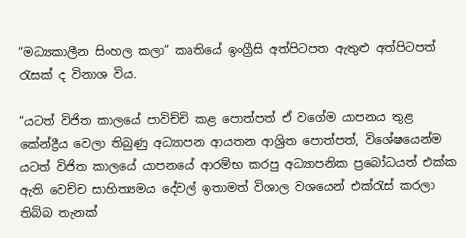“මධ්‍යකාලීන සිංහල කලා” කෘතියේ ඉංග්‍රීසි අත්පිටපත ඇතුළු අත්පිටපත් රැසක් ද විනාශ විය.

“යටත් විජිත කාලයේ පාවිච්චි කළ පොත්පත් ඒ වගේම යාපනය තුළ කේන්ද්‍රීය වෙලා තිබුණු අධ්‍යාපන ආයතන ආශ්‍රිත පොත්පත්, විශේෂයෙන්ම යටත් විජිත කාලයේ යාපනයේ ආරම්භ කරපු අධ්‍යාපනික ප්‍රබෝධයත් එක්ක ඇති වෙච්ච සාහිත්‍යමය දේවල් ඉතාමත් විශාල වශයෙන් එක්රැස් කරලා තිබ්බ තැනක්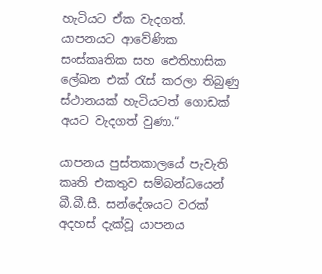හැටියට ඒක වැදගත්. යාපනයට ආවේණික සංස්කෘතික සහ ඓතිහාසික ලේඛන එක් රැස් කරලා තිබුණු ස්ථානයක් හැටියටත් ගොඩක් අයට වැදගත් වුණා.“

යාපනය පුස්තකාලයේ පැවැති කෘති එකතුව සම්බන්ධයෙන් බී.බී.සී. සන්දේශයට වරක් අදහස් දැක්වූ යාපනය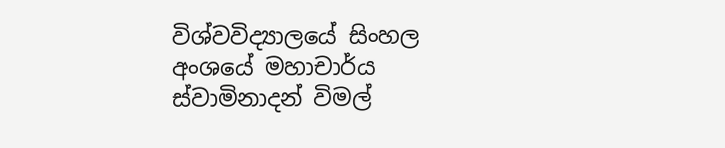විශ්වවිද්‍යාලයේ සිංහල අංශයේ මහාචාර්ය ස්වාමිනාදන් විමල්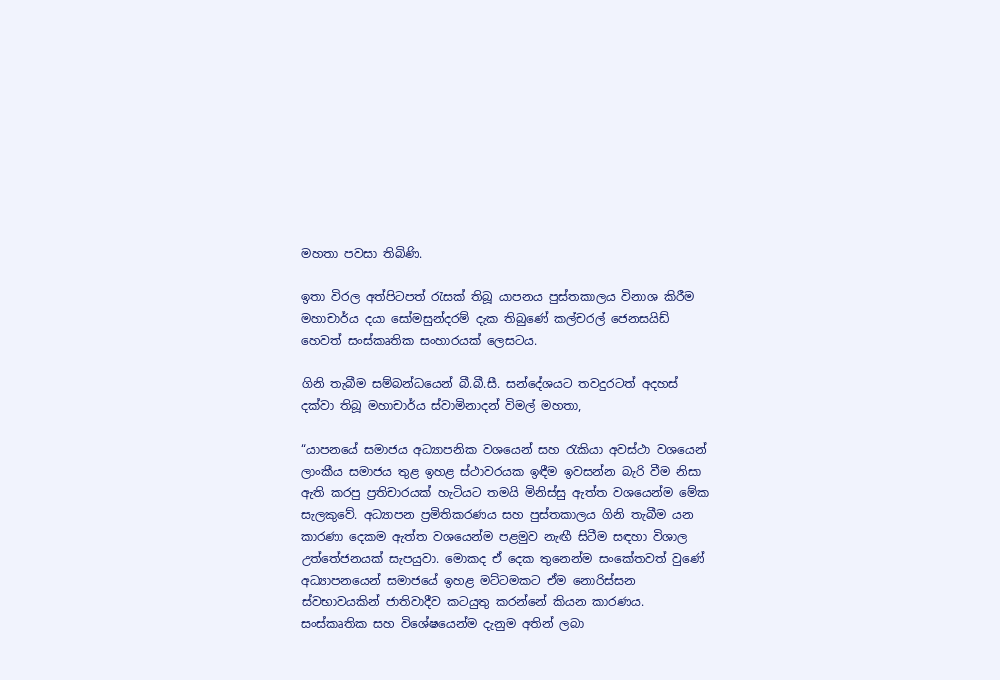මහතා පවසා තිබිණි.

ඉතා විරල අත්පිටපත් රැසක් තිබූ යාපනය පුස්තකාලය විනාශ කිරීම මහාචාර්ය දයා සෝමසුන්දරම් දැක තිබුණේ කල්චරල් ජෙනසයිඩ් හෙවත් සංස්කෘතික සංහාරයක් ලෙසටය.

ගිනි තැබීම සම්බන්ධයෙන් බී.බී.සී. සන්දේශයට තවදුරටත් අදහස් දක්වා තිබූ මහාචාර්ය ස්වාමිනාදන් විමල් මහතා,

“යාපනයේ සමාජය අධ්‍යාපනික වශයෙන් සහ රැකියා අවස්ථා වශයෙන් ලාංකීය සමාජය තුළ ඉහළ ස්ථාවරයක ඉඳීම ඉවසන්න බැරි වීම නිසා ඇති කරපු ප්‍රතිචාරයක් හැටියට තමයි මිනිස්සු ඇත්ත වශයෙන්ම මේක සැලකුවේ. අධ්‍යාපන ප්‍රමිතිකරණය සහ පුස්තකාලය ගිනි තැබීම යන කාරණා දෙකම ඇත්ත වශයෙන්ම පළමුව නැඟී සිටීම සඳහා විශාල උත්තේජනයක් සැපයුවා. මොකද ඒ දෙක තුනෙන්ම සංකේතවත් වුණේ අධ්‍යාපනයෙන් සමාජයේ ඉහළ මට්ටමකට ඒම නොරිස්සන ස්වභාවයකින් ජාතිවාදීව කටයුතු කරන්නේ කියන කාරණය. සංස්කෘතික සහ විශේෂයෙන්ම දැනුම අතින් ලබා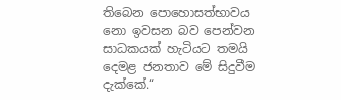තිබෙන පොහොසත්භාවය නො ඉවසන බව පෙන්වන සාධකයක් හැටියට තමයි දෙමළ ජනතාව මේ සිදුවීම දැක්කේ.“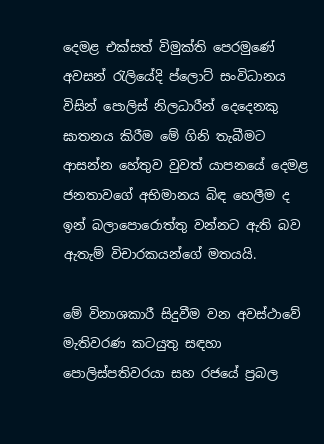දෙමළ එක්සත් විමුක්ති පෙරමුණේ අවසන් රැලියේදි ප්ලොට් සංවිධානය විසින් පොලිස් නිලධාරීන් දෙදෙනකු ඝාතනය කිරීම මේ ගිනි තැබීමට ආසන්න හේතුව වුවත් යාපනයේ දෙමළ ජනතාවගේ අභිමානය බිඳ හෙලීම ද ඉන් බලාපොරොත්තු වන්නට ඇති බව ඇතැම් විචාරකයන්ගේ මතයයි.

මේ විනාශකාරී සිදුවීම වන අවස්ථාවේ මැතිවරණ කටයුතු සඳහා පොලිස්පතිවරයා සහ රජයේ ප්‍රබල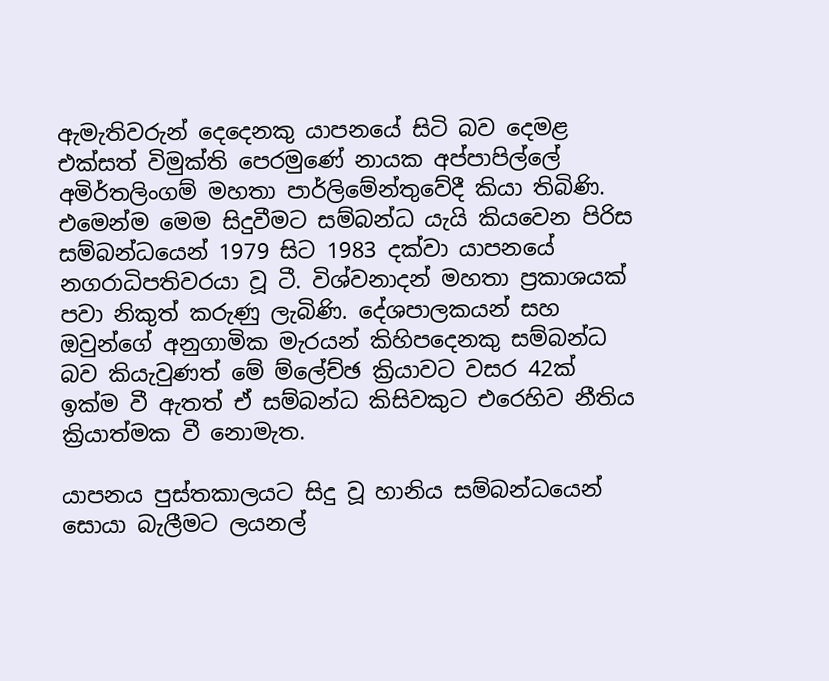ඇමැතිවරුන් දෙදෙනකු යාපනයේ සිටි බව දෙමළ එක්සත් විමුක්ති පෙරමුණේ නායක අප්පාපිල්ලේ අමිර්තලිංගම් මහතා පාර්ලිමේන්තුවේදී කියා තිබිණි. එමෙන්ම මෙම සිදුවීමට සම්බන්ධ යැයි කියවෙන පිරිස සම්බන්ධයෙන් 1979 සිට 1983 දක්වා යාපනයේ නගරාධිපතිවරයා වූ ටී. විශ්වනාදන් මහතා ප්‍රකාශයක් පවා නිකුත් කරුණු ලැබිණි. දේශපාලකයන් සහ ඔවුන්ගේ අනුගාමික මැරයන් කිහිපදෙනකු සම්බන්ධ බව කියැවුණත් මේ ම්ලේච්ඡ ක්‍රියාවට වසර 42ක් ඉක්ම වී ඇතත් ඒ සම්බන්ධ කිසිවකුට එරෙහිව නීතිය ක්‍රියාත්මක වී නොමැත.

යාපනය පුස්තකාලයට සිදු වූ හානිය සම්බන්ධයෙන් සොයා බැලීමට ලයනල්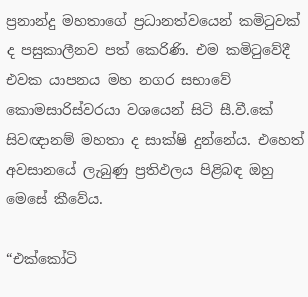ප්‍රනාන්දු මහතාගේ ප්‍රධානත්වයෙන් කමිටුවක් ද පසුකාලීනව පත් කෙරිණි. එම කමිටුවේදී එවක යාපනය මහ නගර සභාවේ කොමසාරිස්වරයා වශයෙන් සිටි සී.වී.කේ සිවඥානම් මහතා ද සාක්ෂි දුන්නේය. එහෙත් අවසානයේ ලැබුණු ප්‍රතිඵලය පිළිබඳ ඔහු මෙසේ කීවේය.

“එක්කෝටි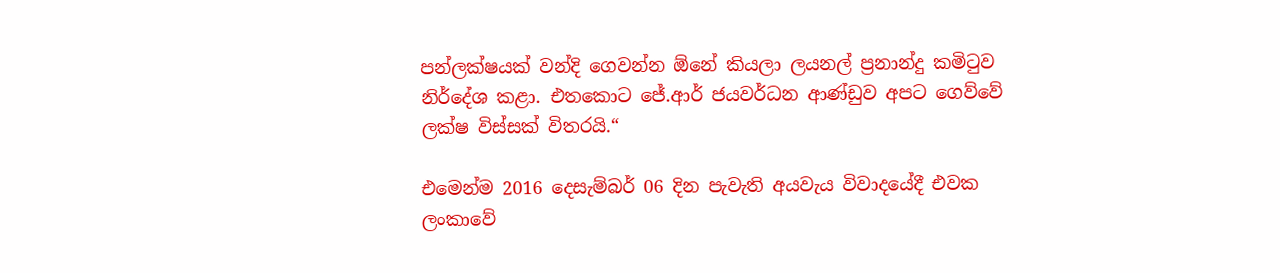පන්ලක්ෂයක් වන්දි ගෙවන්න ඕනේ කියලා ලයනල් ප්‍රනාන්දු කමිටුව නිර්දේශ කළා. එතකොට ජේ.ආර් ජයවර්ධන ආණ්ඩුව අපට ගෙව්වේ ලක්ෂ විස්සක් විතරයි.“

එමෙන්ම 2016 දෙසැම්බර් 06 දින පැවැති අයවැය විවාදයේදී එවක ලංකාවේ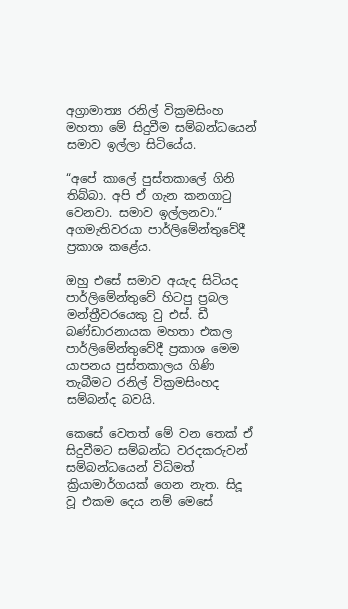අග්‍රාමාත්‍ය රනිල් වික්‍රමසිංහ මහතා මේ සිදුවීම සම්බන්ධයෙන් සමාව ඉල්ලා සිටියේය.

“අපේ කාලේ පුස්තකාලේ ගිනි තිබ්බා. අපි ඒ ගැන කනගාටු වෙනවා. සමාව ඉල්ලනවා.“ අගමැතිවරයා පාර්ලිමේන්තුවේදී ප්‍රකාශ කළේය.

ඔහු එසේ සමාව අයැද සිටියද පාර්ලිමේන්තුවේ හිටපු ප්‍රබල මන්ත්‍රීවරයෙකු වු එස්. ඩී බණ්ඩාරනායක මහතා එකල පාර්ලිමේන්තුවේදී ප්‍රකාශ මෙම යාපනය පුස්තකාලය ගිණි තැබීමට රනිල් වික්‍රමසිංහද සම්බන්ද බවයි.

කෙසේ වෙතත් මේ වන තෙක් ඒ සිදුවීමට සම්බන්ධ වරදකරුවන් සම්බන්ධයෙන් විධිමත් ක්‍රියාමාර්ගයක් ගෙන නැත. සිදූ වූ එකම දෙය නම් මෙසේ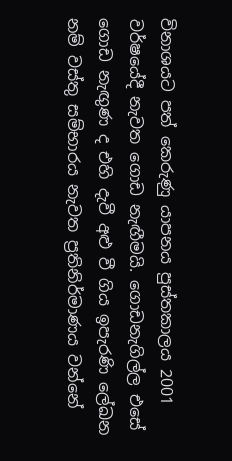විනාශයට පත් කෙරුණු යාපනය පුස්තකාලය 2001 වර්ෂයේදී නැවත ගොඩ නැඟීමයි. ගොඩනැගිල්ල එසේ ගොඩ නැඟුණ ද එහි දැවී අළු වී ගිය ඉපැරණි ලේඛන නම් වස්තු සම්භාරය නැවත ප්‍රතිනිර්මාණය වන්නේ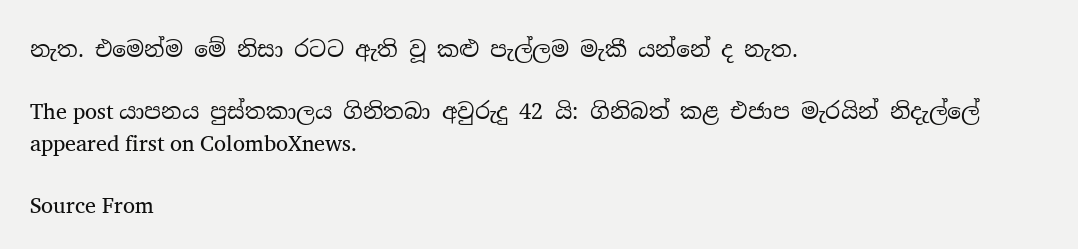නැත. එමෙන්ම මේ නිසා රටට ඇති වූ කළු පැල්ලම මැකී යන්නේ ද නැත.

The post යාපනය පුස්තකාලය ගිනිතබා අවුරුදු 42 යි: ගිනිබත් කළ එජාප මැරයින් නිදැල්ලේ appeared first on ColomboXnews.

Source From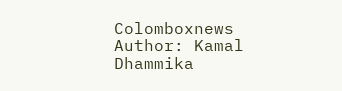Colomboxnews
Author: Kamal Dhammika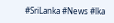#SriLanka #News #lka